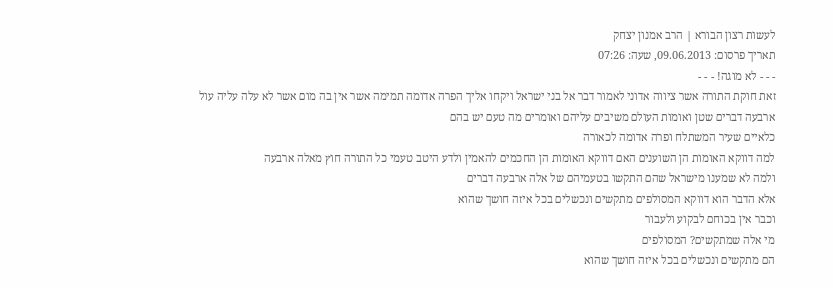לעשות רצון הבורא | הרב אמנון יצחק
תאריך פרסום: 09.06.2013, שעה: 07:26
- - - לא מוגה! - - -
זאת חוקת התורה אשר ציווה אדוני לאמור דבר אל בני ישראל ויקחו אליך הפרה אדומה תמימה אשר אין בה מום אשר לא עלה עליה עול
ארבעה דברים שטן ואומות העולם משיבים עליהם ואומרים מה טעם יש בהם
כלאיים שעיר המשתלח ופרה אדומה לכאורה
למה דווקא האומות הן השוענים האם דווקא האומות הן החכמים להאמין ולדע היטב טעמי כל התורה חוץ מאלה ארבעה
ולמה לא שמענו מישראל שהם התקשו בטעמיהם של אלה ארבעה דברים
אלא הדבר הוא דווקא המסולפים מתקשים ונכשלים בכל איזה חושך שהוא
וכבר אין בכוחם לבקוע ולעבור
מי אלה שמתקשים? המסולפים
הם מתקשים ונכשלים בכל איזה חושך שהוא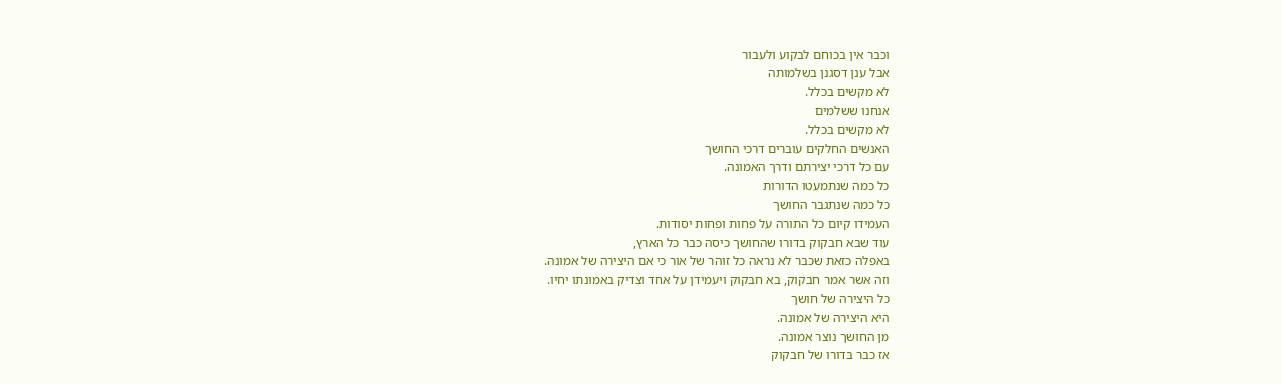וכבר אין בכוחם לבקוע ולעבור
אבל ענן דסגנן בשלמותה
לא מקשים בכלל.
אנחנו ששלמים
לא מקשים בכלל.
האנשים החלקים עוברים דרכי החושך
עם כל דרכי יצירתם ודרך האמונה.
כל כמה שנתמעטו הדורות
כל כמה שנתגבר החושך
העמידו קיום כל התורה על פחות ופחות יסודות.
עוד שבא חבקוק בדורו שהחושך כיסה כבר כל הארץ,
באפלה כזאת שכבר לא נראה כל זוהר של אור כי אם היצירה של אמונה.
וזה אשר אמר חבקוק, בא חבקוק ויעמידן על אחד וצדיק באמונתו יחיו.
כל היצירה של חושך
היא היצירה של אמונה.
מן החושך נוצר אמונה.
אז כבר בדורו של חבקוק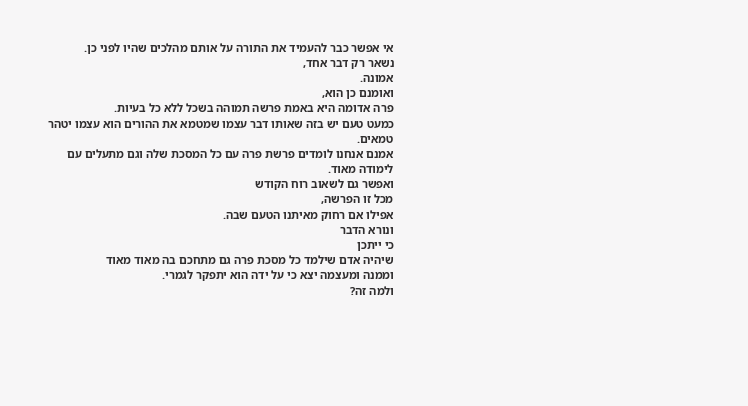אי אפשר כבר להעמיד את התורה על אותם מהלכים שהיו לפני כן.
נשאר רק דבר אחד,
אמונה.
ואומנם כן הוא,
פרה אדומה היא באמת פרשה תמוהה בשכל ללא כל בעיות.
כמעט טעם יש בזה שאותו דבר עצמו שמטמא את ההורים הוא עצמו יטהר טמאים.
אמנם אנחנו לומדים פרשת פרה עם כל המסכת שלה וגם מתעלים עם לימודה מאוד.
ואפשר גם לשאוב רוח הקודש
מכל זו הפרשה,
אפילו אם רחוק מאיתנו הטעם שבה.
ונורא הדבר
כי ייתכן
שיהיה אדם שילמד כל מסכת פרה גם מתחכם בה מאוד מאוד
וממנה ומעצמה יצא כי על ידה הוא יתפקר לגמרי.
ולמה זה?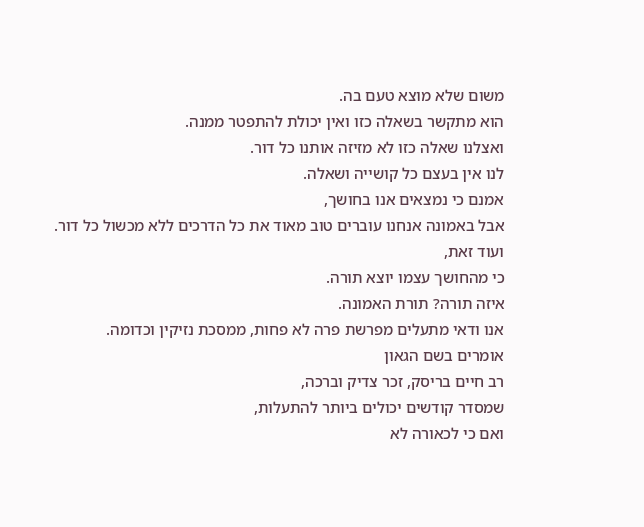משום שלא מוצא טעם בה.
הוא מתקשר בשאלה כזו ואין יכולת להתפטר ממנה.
ואצלנו שאלה כזו לא מזיזה אותנו כל דור.
לנו אין בעצם כל קושייה ושאלה.
אמנם כי נמצאים אנו בחושך,
אבל באמונה אנחנו עוברים טוב מאוד את כל הדרכים ללא מכשול כל דור.
ועוד זאת,
כי מהחושך עצמו יוצא תורה.
איזה תורה? תורת האמונה.
אנו ודאי מתעלים מפרשת פרה לא פחות, ממסכת נזיקין וכדומה.
אומרים בשם הגאון
רב חיים בריסק, זכר צדיק וברכה,
שמסדר קודשים יכולים ביותר להתעלות,
ואם כי לכאורה לא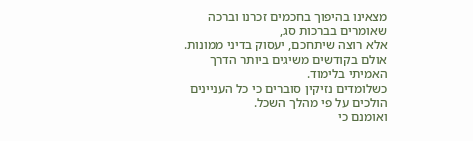מצאינו בהיפוך בחכמים זכרנו וברכה שאומרים בברכות סג,
אלא רוצה שיתחכם, יעסוק בדיני ממונות.
אולם בקודשים משיגים ביותר הדרך האמיתי בלימוד.
כשלומדים נזיקין סוברים כי כל העניינים הולכים על פי מהלך השכל.
ואומנם כי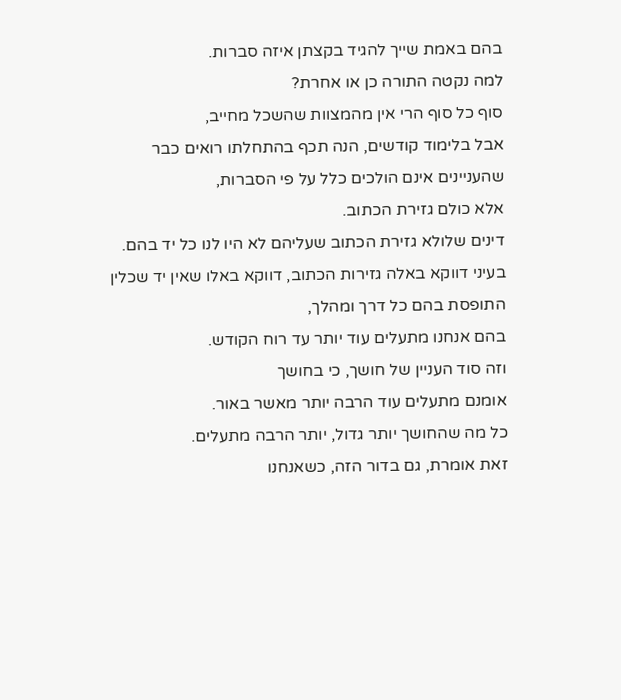בהם באמת שייך להגיד בקצתן איזה סברות.
למה נקטה התורה כן או אחרת?
סוף כל סוף הרי אין מהמצוות שהשכל מחייב,
אבל בלימוד קודשים, הנה תכף בהתחלתו רואים כבר שהעניינים אינם הולכים כלל על פי הסברות,
אלא כולם גזירת הכתוב.
דינים שלולא גזירת הכתוב שעליהם לא היו לנו כל יד בהם.
בעיני דווקא באלה גזירות הכתוב, דווקא באלו שאין יד שכלין התופסת בהם כל דרך ומהלך,
בהם אנחנו מתעלים עוד יותר עד רוח הקודש.
וזה סוד העניין של חושך, כי בחושך
אומנם מתעלים עוד הרבה יותר מאשר באור.
כל מה שהחושך יותר גדול, יותר הרבה מתעלים.
זאת אומרת, גם בדור הזה, כשאנחנו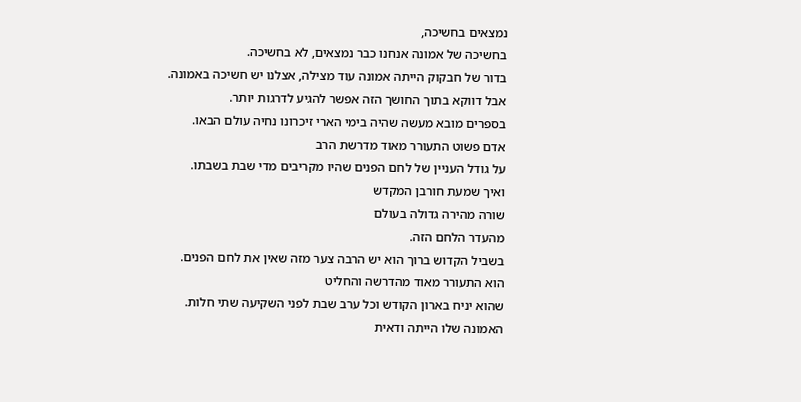נמצאים בחשיכה,
בחשיכה של אמונה אנחנו כבר נמצאים, לא בחשיכה.
בדור של חבקוק הייתה אמונה עוד מצילה, אצלנו יש חשיכה באמונה.
אבל דווקא בתוך החושך הזה אפשר להגיע לדרגות יותר.
בספרים מובא מעשה שהיה בימי הארי זיכרונו נחיה עולם הבאו.
אדם פשוט התעורר מאוד מדרשת הרב
על גודל העניין של לחם הפנים שהיו מקריבים מדי שבת בשבתו.
ואיך שמעת חורבן המקדש
שורה מהירה גדולה בעולם
מהעדר הלחם הזה.
בשביל הקדוש ברוך הוא יש הרבה צער מזה שאין את לחם הפנים.
הוא התעורר מאוד מהדרשה והחליט
שהוא יניח בארון הקודש וכל ערב שבת לפני השקיעה שתי חלות.
האמונה שלו הייתה ודאית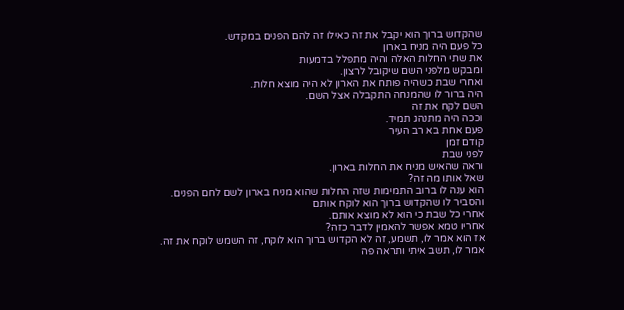שהקדוש ברוך הוא יקבל את זה כאילו זה להם הפנים במקדש.
כל פעם היה מניח בארון
את שתי החלות האלה והיה מתפלל בדמעות
ומבקש מלפני השם שיקובל לרצון.
ואחרי שבת כשהיה פותח את הארון לא היה מוצא חלות.
היה ברור לו שהמנחה התקבלה אצל השם.
השם לקח את זה
וככה היה מתנהג תמיד.
פעם אחת בא רב העיר
קודם זמן
לפני שבת
וראה שהאיש מניח את החלות בארון.
שאל אותו מה זה?
הוא ענה לו ברוב התמימות שזה החלות שהוא מניח בארון לשם לחם הפנים.
והסביר לו שהקדוש ברוך הוא לוקח אותם
אחרי כל שבת כי הוא לא מוצא אותם.
אחריו טמא אפשר להאמין לדבר כזה?
אז הוא אמר לו, תשמע, זה לא הקדוש ברוך הוא לוקח, זה השמש לוקח את זה.
אמר לו, תשב איתי ותראה פה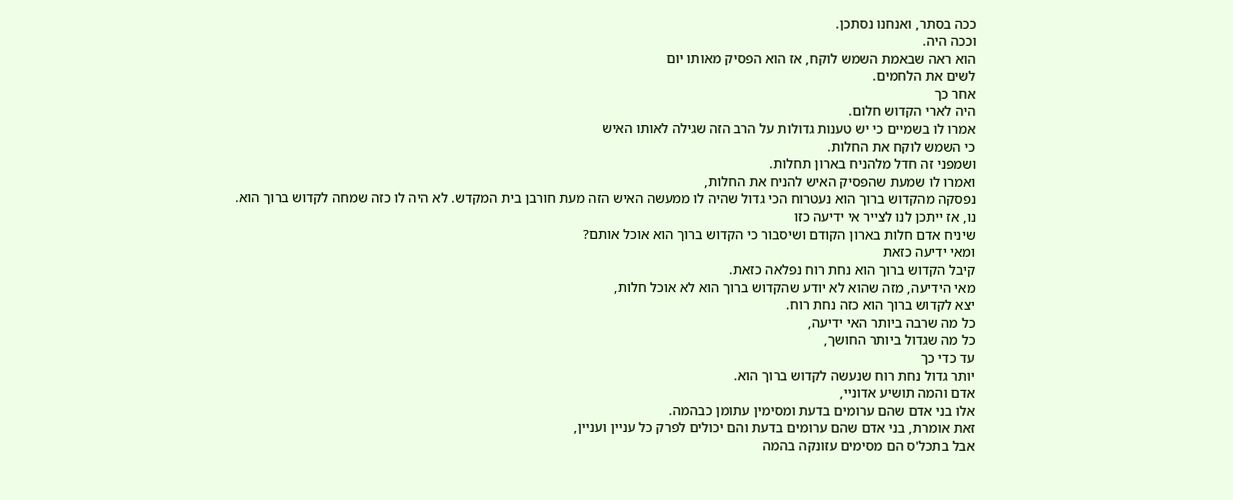ככה בסתר, ואנחנו נסתכן.
וככה היה.
הוא ראה שבאמת השמש לוקח, אז הוא הפסיק מאותו יום
לשים את הלחמים.
אחר כך
היה לארי הקדוש חלום.
אמרו לו בשמיים כי יש טענות גדולות על הרב הזה שגילה לאותו האיש
כי השמש לוקח את החלות.
ושמפני זה חדל מלהניח בארון תחלות.
ואמרו לו שמעת שהפסיק האיש להניח את החלות,
נפסקה מהקדוש ברוך הוא נעטרוח הכי גדול שהיה לו ממעשה האיש הזה מעת חורבן בית המקדש. לא היה לו כזה שמחה לקדוש ברוך הוא.
נו, אז ייתכן לנו לצייר אי ידיעה כזו
שיניח אדם חלות בארון הקודם ושיסבור כי הקדוש ברוך הוא אוכל אותם?
ומאי ידיעה כזאת
קיבל הקדוש ברוך הוא נחת רוח נפלאה כזאת.
מאי הידיעה, מזה שהוא לא יודע שהקדוש ברוך הוא לא אוכל חלות,
יצא לקדוש ברוך הוא כזה נחת רוח.
כל מה שרבה ביותר האי ידיעה,
כל מה שגדול ביותר החושך,
עד כדי כך
יותר גדול נחת רוח שנעשה לקדוש ברוך הוא.
אדם והמה תושיע אדוניי,
אלו בני אדם שהם ערומים בדעת ומסימין עתומן כבהמה.
זאת אומרת, בני אדם שהם ערומים בדעת והם יכולים לפרק כל עניין ועניין,
אבל בתכל'ס הם מסימים עזונקה בהמה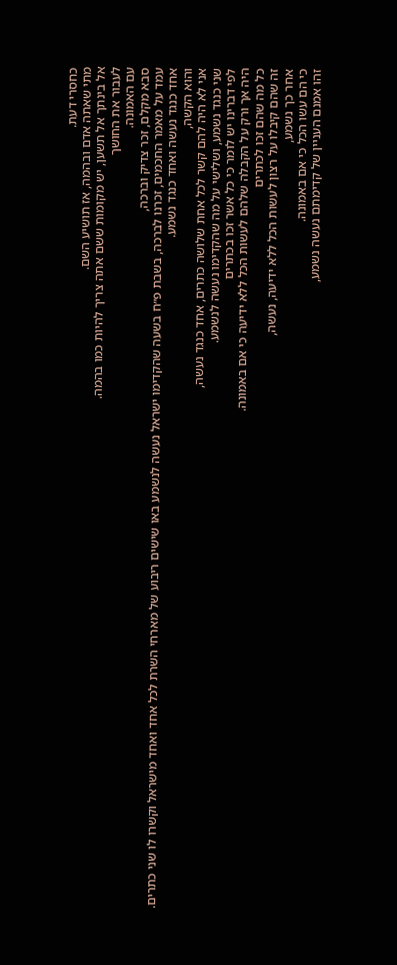כחסרי דעת.
מתי שאתה אדם ובהמה, אז תושיע השם.
אל בינתך אל תשען, יש מקומות ששם אתה צריך להיות כמו בהמה.
לעבור את החושך
עם האמונה.
סבא מקלם, זכר צדיק וברכה,
עמד על מאמר החכמים, זכרנו לברכה, בשבת פ״ח בשעה שהקדימו ישראל נעשה לנשמע באו שישים ריבוע של מארחי השרת לכל אחד ואחד מישראל וקשרו לו שני כתרים.
אחד כנגד נעשה ואחד כנגד נשמע.
והוא הקשה,
אני לא היה להם קשר לכל אחת שלושה כתרים, אחד כנגד נעשה,
שני כנגד נשמע, ושלישי על מה שהקדימו נעשה לנשמע.
לפי דברינו יש לומר כי כל אשר זכו בכתרים
היה אך ורק על הקבלה שלהם לעשות הכל ללא ידיעה כי אם באמונה.
כל מה שהם זכו לכתרים
זה שהם קיבלו על רצון לעשות הכל ללא ידיעה, נעשה,
אחר כך נשמע,
כי הם עשו הכל כי אם באמונה.
זהו אמנם העניין של קדימתם נעשה נשמע,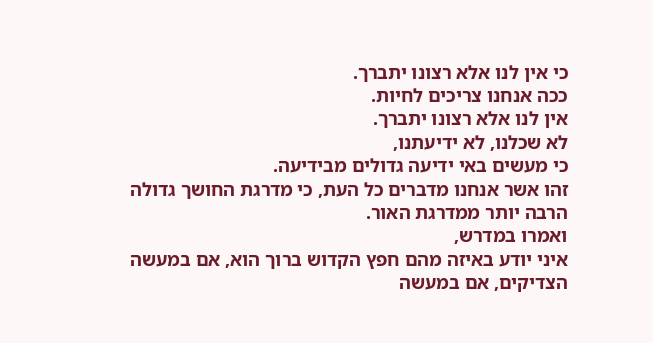כי אין לנו אלא רצונו יתברך.
ככה אנחנו צריכים לחיות.
אין לנו אלא רצונו יתברך.
לא שכלנו, לא ידיעתנו,
כי מעשים באי ידיעה גדולים מבידיעה.
זהו אשר אנחנו מדברים כל העת, כי מדרגת החושך גדולה הרבה יותר ממדרגת האור.
ואמרו במדרש,
איני יודע באיזה מהם חפץ הקדוש ברוך הוא, אם במעשה הצדיקים, אם במעשה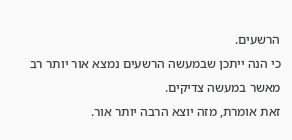הרשעים.
כי הנה ייתכן שבמעשה הרשעים נמצא אור יותר רב מאשר במעשה צדיקים.
זאת אומרת, מזה יוצא הרבה יותר אור.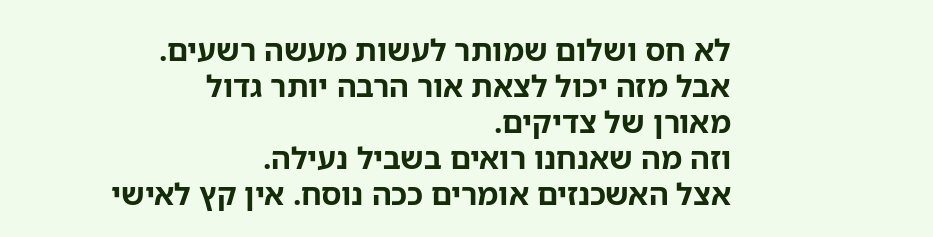לא חס ושלום שמותר לעשות מעשה רשעים.
אבל מזה יכול לצאת אור הרבה יותר גדול
מאורן של צדיקים.
וזה מה שאנחנו רואים בשביל נעילה.
אצל האשכנזים אומרים ככה נוסח. אין קץ לאישי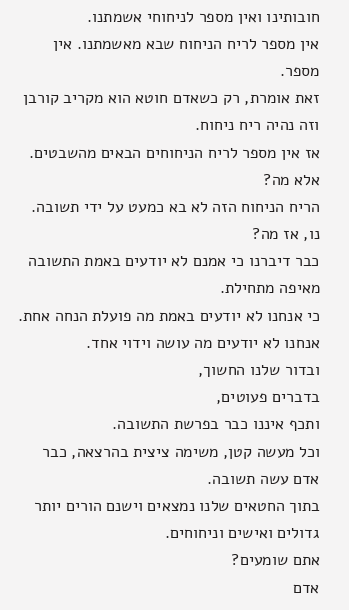חובותינו ואין מספר לניחוחי אשמתנו.
אין מספר לריח הניחוח שבא מאשמתנו. אין מספר.
זאת אומרת, רק כשאדם חוטא הוא מקריב קורבן וזה נהיה ריח ניחוח.
אז אין מספר לריח הניחוחים הבאים מהשבטים.
אלא מה?
הריח הניחוח הזה לא בא כמעט על ידי תשובה.
נו, אז מה?
כבר דיברנו כי אמנם לא יודעים באמת התשובה מאיפה מתחילת.
כי אנחנו לא יודעים באמת מה פועלת הנחה אחת.
אנחנו לא יודעים מה עושה וידוי אחד.
ובדור שלנו החשוך,
בדברים פעוטים,
ותכף איננו כבר בפרשת התשובה.
וכל מעשה קטן, משימה ציצית בהרצאה, כבר אדם עשה תשובה.
בתוך החטאים שלנו נמצאים וישנם הורים יותר גדולים ואישים וניחוחים.
אתם שומעים?
אדם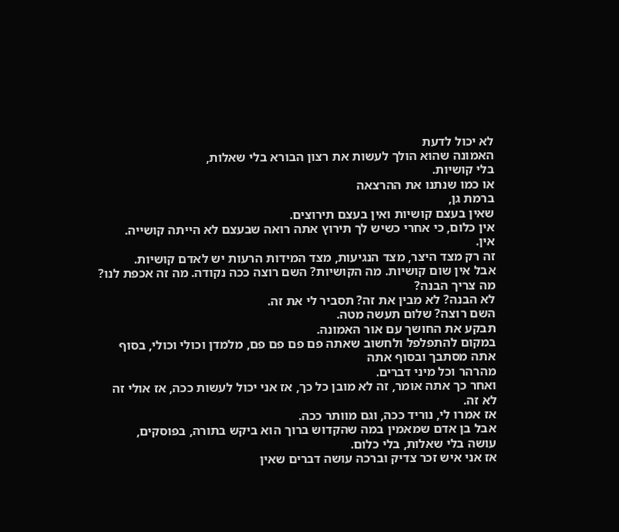לא יכול לדעת
האמונה שהוא הולך לעשות את רצון הבורא בלי שאלות,
בלי קושיות.
או כמו שנתנו את ההרצאה
ברמת גן,
שאין בעצם קושיות ואין בעצם תירוצים.
אין כלום, כי אחרי כשיש לך תירוץ אתה רואה שבעצם לא הייתה קושייה.
אין.
זה רק מצד היצר, מצד הנגיעות, מצד המידות הרעות יש לאדם קושיות.
אבל אין שום קושיות. מה הקושיות? השם רוצה ככה נקודה. מה זה אכפת לנו? מה צריך הבנה?
לא הבנה? לא מבין את זה? תסביר לי את זה.
השם רוצה? שלום תעשה מטה.
תבקע את החושך עם אור האמונה.
במקום להתפלפל ולחשוב שאתה פם פם פם פם, מלמדן וכולי וכולי, בסוף אתה מסתבך ובסוף אתה
מהרהר וכל מיני דברים.
ואחר כך אתה אומר, זה לא מובן כל כך, אז אני יכול לעשות ככה, אז אולי זה לא זה.
אז אמרו לי, נוריד ככה, וגם מוותר ככה.
אבל בן אדם שמאמין במה שהקדוש ברוך הוא ביקש בתורה, בפוסקים,
עושה בלי שאלות, בלי כלום.
אז אני איש זכר צדיק וברכה עושה דברים שאין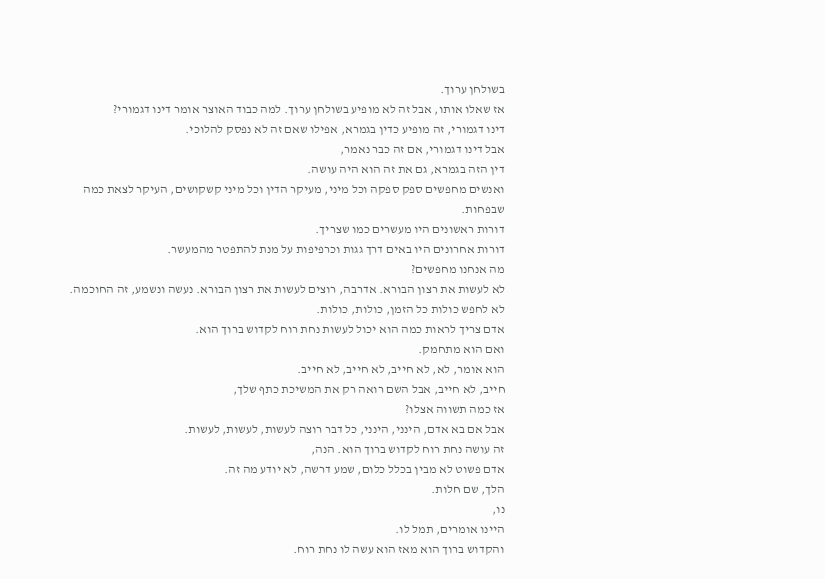בשולחן ערוך.
אז שאלו אותו, אבל זה לא מופיע בשולחן ערוך. למה כבוד האוצר אומר דינו דגמורי?
דינו דגמורי, זה מופיע כדין בגמרא, אפילו שאם זה לא נפסק להלוכי.
אבל דינו דגמורי, אם זה כבר נאמר,
דין הזה בגמרא, גם את זה הוא היה עושה.
ואנשים מחפשים ספק ספקה וכל מיני, מעיקר הדין וכל מיני קשקושים, העיקר לצאת כמה שבפחות.
דורות ראשונים היו מעשרים כמו שצריך.
דורות אחרונים היו באים דרך גגות וכרפיפות על מנת להתפטר מהמעשר.
מה אנחנו מחפשים?
לא לעשות את רצון הבורא. אדרבה, רוצים לעשות את רצון הבורא. נעשה ונשמע, זה החוכמה.
לא לחפש כולות כל הזמן, כולות, כולות.
אדם צריך לראות כמה הוא יכול לעשות נחת רוח לקדוש ברוך הוא.
ואם הוא מתחמק.
הוא אומר, לא, לא חייב, לא חייב, לא חייב.
חייב, לא חייב, אבל השם רואה רק את המשיכת כתף שלך,
אז כמה תשווה אצלו?
אבל אם בא אדם, הינני, הינני, כל דבר רוצה לעשות, לעשות, לעשות.
זה עושה נחת רוח לקדוש ברוך הוא. הנה,
אדם פשוט לא מבין בכלל כלום, שמע דרשה, לא יודע מה זה.
הלך, שם חלות.
נו,
היינו אומרים, תמל לו.
והקדוש ברוך הוא מאז הוא עשה לו נחת רוח.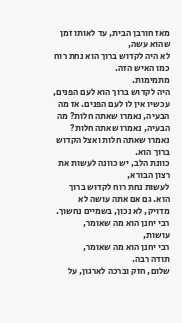מאז חורבן הבית, עד לאותו זמן שהוא עשה,
לא היה לקדוש ברוך הוא נחת רוח כמו האיש הזה.
מתמימות.
היה לקדוש ברוך הוא לעם הפנים, עכשיו אין לו לעם הפנים. אז מה הבעיה, נאמרו שאתה חלות? מה הבעיה, נאמרו שאתה חלות?
נאמרו שאתה חלות ואצל הקדוש ברוך הוא.
כוונת הלב, יש כוונה לעשות את רצון הבורא,
לעשות נחת רוח לקדוש ברוך הוא. גם אם אתה עושה לא מדויק, לא נכון, בשמיים נחשוך.
רבי יחנן הוא מה שאומר,
עושות,
רבי יחנן הוא מה שאומר,
תודה רבה.
שלום, חזק וברכה לארגון, על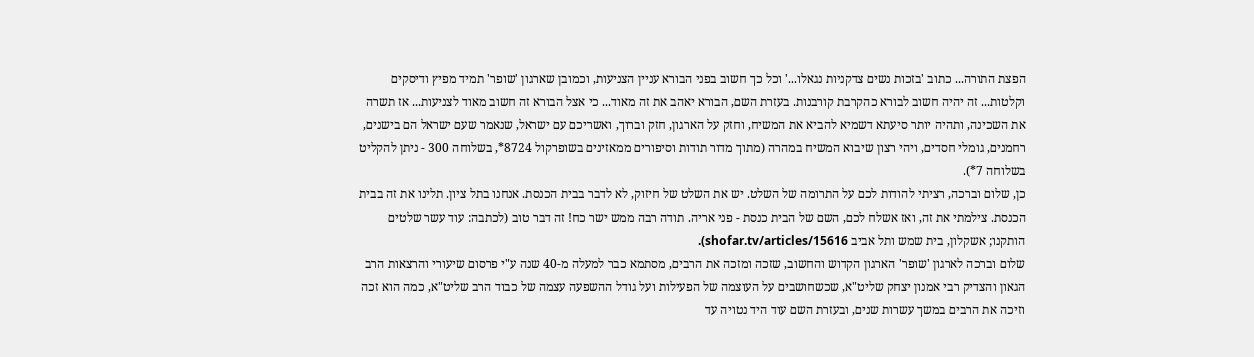הפצת התורה... כתוב 'בזכות נשים צדקניות נגאלו...' וכל כך חשוב בפני הבורא עניין הצניעות, וכמובן שארגון 'שופר' תמיד מפיץ ודיסקים וקלטות... זה יהיה חשוב לבורא כהקרבת קורבנות. בעזרת השם, הבורא יאהב את זה מאוד... כי אצל הבורא זה חשוב מאוד לצניעות... אז תשרה את השכינה, ותהיה יותר סיעתא דשמיא להביא את המשיח, וחזק על הארגון, חזק וברוך, ואשריכם עם ישראל, שנאמר שעם ישראל הם בישנים, רחמנים, גומלי חסדים, ויהי רצון שיבוא המשיח במהרה (מתוך מדור תודות וסיפורים ממאזינים בשופרקול 8724*, בשלוחה 300 - ניתן להקליט בשלוחה 7*).
כן, שלום וברכה, רציתי להודות לכם על התרומה של השלט. יש את השלט של חיזוק, לא לדבר בבית הכנסת. אנחנו בתל ציון. תלינו את זה בבית הכנסת. צילמתי את זה, ואז אשלח לכם, השם של הבית כנסת - פני אריה. תודה רבה ממש ישר כח! זה דבר טוב (לכתבה: עוד עשר שלטים הותקנו; אשקלון, בית שמש ותל אביב shofar.tv/articles/15616).
שלום וברכה לארגון 'שופר' הארגון הקדוש והחשוב, שזכה ומזכה את הרבים, מסתמא כבר למעלה מ-40 שנה ע"י פרסום שיעורי והרצאות הרב הגאון והצדיק רבי אמנון יצחק שליט"א, שכשחושבים על העוצמה של הפעילות ועל גודל ההשפעה עצמה של כבוד הרב שליט"א, כמה הוא זכה וזיכה את הרבים במשך עשרות שנים, ובעזרת השם עוד היד נטויה עד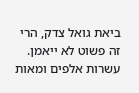ביאת גואל צדק, הרי זה פשוט לא ייאמן. עשרות אלפים ומאות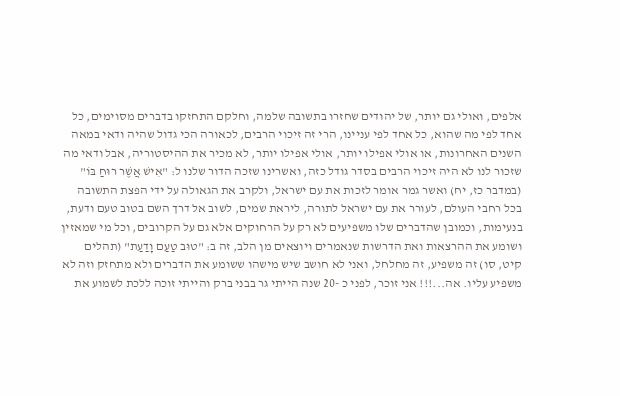אלפים, ואולי גם יותר, של יהודים שחזרו בתשובה שלמה, וחלקם התחזקו בדברים מסוימים, כל אחד לפי מה שהוא, כל אחד לפי עניינו, הרי זה זיכוי הרבים, לכאורה הכי גדול שהיה ודאי במאה השנים האחרונות, או אולי אפילו יותר, אולי אפילו יותר, לא מכיר את ההיסטוריה, אבל ודאי מה שזכור לנו לא היה זיכוי הרבים בסדר גודל כזה, ואשרינו שזכה הדור שלנו ל: "אִישׁ אֲשֶׁר רוּחַ בּוֹ" (במדבר כז, יח) ואשר גמר אומר לזכות את עם ישראל, ולקרב את הגאולה על ידי הפצת התשובה בכל רחבי העולם, לעורר את עם ישראל לתורה, ליראת שמים, לשוב אל דרך השם בטוב טעם ודעת, בנעימות, וכמובן שהדברים שלו משפיעים לא רק על הרחוקים אלא גם על הקרובים, וכל מי שמאזין ושומע את ההרצאות ואת הדרשות שנאמרים ויוצאים מן הלב, זה ב: "טוּב טַעַם וָדַעַת" (תהלים קיט, סו) זה משפיע, זה מחלחל, ואני לא חושב שיש מישהו ששומע את הדברים ולא מתחזק וזה לא משפיע עליו. אה...!!! אני זוכר, לפני כ -20 שנה הייתי גר בבני ברק והייתי זוכה ללכת לשמוע את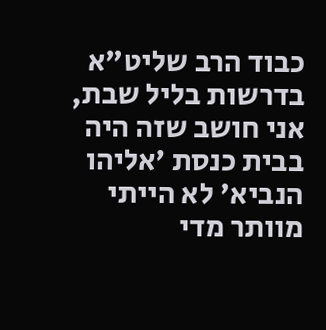כבוד הרב שליט"א בדרשות בליל שבת, אני חושב שזה היה בבית כנסת 'אליהו הנביא' לא הייתי מוותר מדי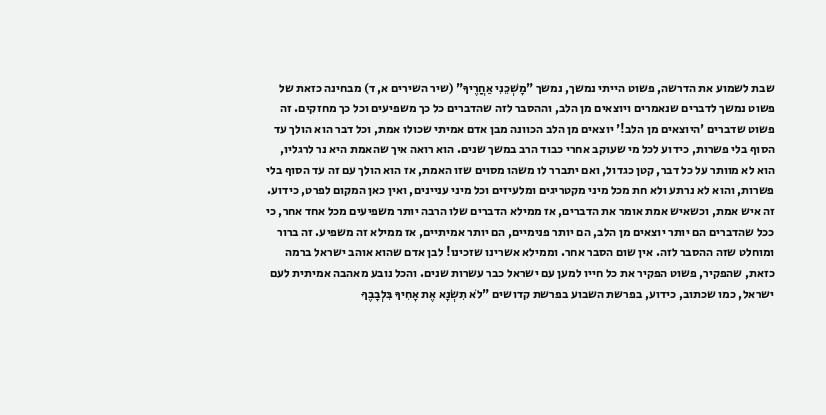שבת לשמוע את הדרשה, פשוט הייתי נמשך, נמשך "מׇשְׁכֵנִי אַחֲרֶיךָ" (שיר השירים א, ד) מבחינה כזאת של פשוט נמשך לדברים שנאמרים ויוצאים מן הלב, וההסבר לזה שהדברים כל כך משפיעים וכל כך מחזקים. זה פשוט שדברים 'היוצאים מן הלב!' יוצאים מן הלב הכוונה מבן אדם אמיתי שכולו אמת, וכל דבר הוא הולך עד הסוף בלי פשרות, כידוע לכל מי שעוקב אחרי כבוד הרב במשך שנים. הוא רואה איך שהאמת היא נר לרגליו, הוא לא מוותר על כל דבר, קטן כגדול, ואם יתברר לו משהו מסוים שזו האמת, אז הוא הולך עם זה עד הסוף בלי פשרות, והוא לא נרתע ולא חת מכל מיני מקטריגים ומלעיזים וכל מיני עניינים, ואין כאן המקום לפרט, כידוע. זה איש אמת, וכשאיש אמת אומר את הדברים, אז ממילא הדברים שלו הרבה יותר משפיעים מכל אחד אחר, כי ככל שהדברים הם יותר יוצאים מן הלב, הם יותר פנימיים, הם יותר אמיתיים, אז ממילא זה משפיע. זה ברור ומוחלט שזה ההסבר לזה. אין שום הסבר אחר. וממילא אשרינו שזכינו! לבן אדם שהוא אוהב ישראל ברמה כזאת, שהפקיר, פשוט הפקיר את כל חייו למען עם ישראל כבר עשרות שנים. והכל נובע מאהבה אמיתית לעם ישראל, כמו שכתוב, כידוע, בפרשת השבוע בפרשת קדושים "לֹא תִשְׂנָא אֶת אָחִיךָ בִּלְבָבֶךָ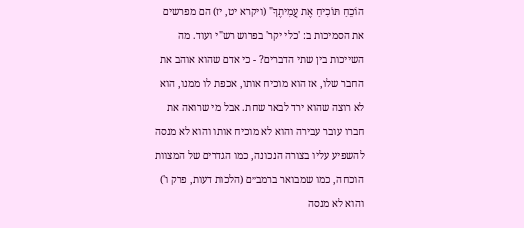הוֹכֵחַ תּוֹכִיחַ אֶת עֲמִיתֶךָ" (ויקרא יט, יז) הם מפרשים את הסמיכות ב: 'כלי יקר' בפרוש רש"י ועוד. מה השייכות בין שתי הדברים? - כי אדם שהוא אוהב את החבר שלו, אז הוא מוכיח אותו, אכפת לו ממנו, הוא לא רוצה שהוא ירד לבאר שחת. אבל מי שרואה את חברו עובר עבירה והוא לא מוכיח אותו והוא לא מנסה להשפיע עליו בצורה הנכונה, כמו הגדרים של המצוות הוכחה, כמו שמבואר ברמב״ם (הלכות דעות, פרק ו') והוא לא מנסה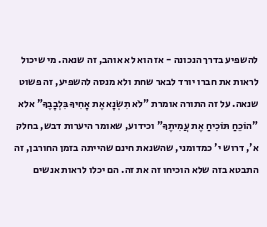להשפיע בדרך הנכונה - אז הוא לא אוהב, זה שנאה. מי שיכול לראות את חברו יורד לבאר שחת ולא מנסה להשפיע, זה פשוט שנאה. על זה התורה אומרת "לֹא תִשְׂנָא אֶת אָחִיךָ בִּלְבָבֶךָ" אלא "הוֹכֵחַ תּוֹכִיחַ אֶת עֲמִיתֶךָ" וכידוע, שאומר היערות דבש, בחלק א', דרוש י' כמדומני, שהשנאת חינם שהייתה בזמן החורבן, זה התבטא בזה שלא הוכיחו זה את זה. הם יכלו לראות אנשים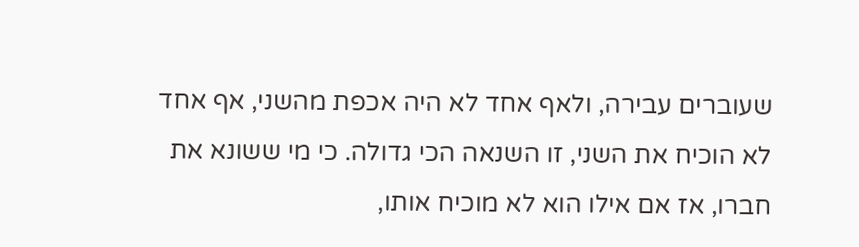שעוברים עבירה, ולאף אחד לא היה אכפת מהשני, אף אחד לא הוכיח את השני, זו השנאה הכי גדולה. כי מי ששונא את חברו, אז אם אילו הוא לא מוכיח אותו,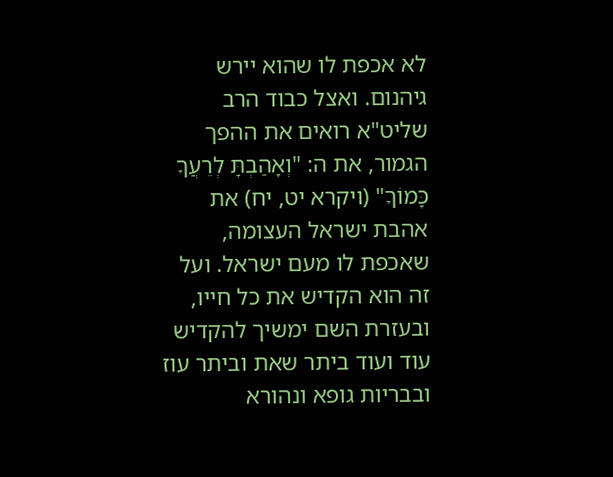לא אכפת לו שהוא יירש גיהנום. ואצל כבוד הרב שליט"א רואים את ההפך הגמור, את ה: "וְאָהַבְתָּ לְרֵעֲךָ כָּמוֹךָ" (ויקרא יט, יח) את אהבת ישראל העצומה, שאכפת לו מעם ישראל. ועל זה הוא הקדיש את כל חייו, ובעזרת השם ימשיך להקדיש עוד ועוד ביתר שאת וביתר עוז ובבריות גופא ונהורא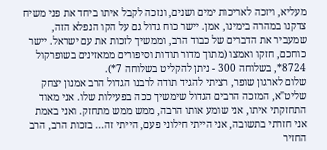מעליא, ויזכה לאריכות ימים ושנים, ונזכה לקבל איתו ביחד את פני משיח צדקנו במהרה בימינו, אמן. יישר כוח גדול גם על הקו הנפלא הזה, שמעביר את הדברים של כבוד הרב, וממשיך לזכות את עם ישראל. יישר כוחכם, חזקו ואמצו (מתוך מדור תודות וסיפורים ממאזינים בשופרקול 8724*, בשלוחה 300 - ניתן להקליט בשלוחה 7*).
שלום לארגון שופר, רציתי להגיד תודה לרבנו הגדול הרב אמנון יצחק שליט"א, המזכה הרבים הגדול שימשיך ככה בפעילות שלו. אני מאוד התחזקתי איתו, אני שומע אותו הרבה, ממש ממש מתחזק. ואני באמת אני חזרתי בתשובה, אני הייתי חילוני פעם, הייתי זה... בזכות הרב, הרב החזיר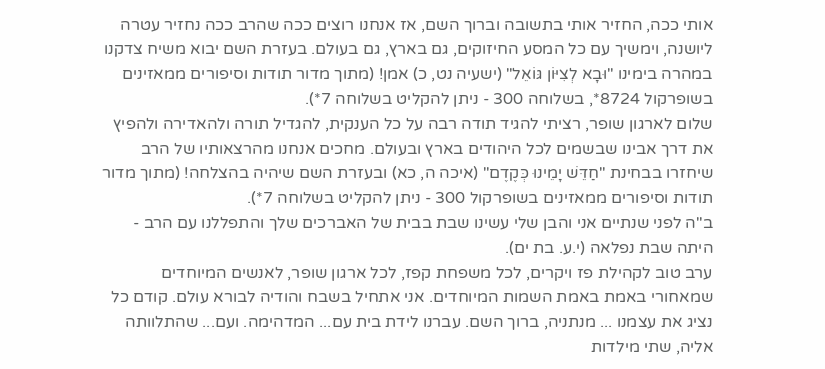אותי ככה, החזיר אותי בתשובה וברוך השם, אז אנחנו רוצים ככה שהרב ככה נחזיר עטרה ליושנה, וימשיך עם כל המסע החיזוקים, גם בארץ, גם בעולם. בעזרת השם יבוא משיח צדקנו במהרה בימינו "וּבָא לְצִיּוֹן גּוֹאֵל" (ישעיה נט, כ) אמן! (מתוך מדור תודות וסיפורים ממאזינים בשופרקול 8724*, בשלוחה 300 - ניתן להקליט בשלוחה 7*).
שלום לארגון שופר, רציתי להגיד תודה רבה על כל הענקית, להגדיל תורה ולהאדירה ולהפיץ את דרך אבינו שבשמים לכל היהודים בארץ ובעולם. מחכים אנחנו מהרצאותיו של הרב שיחזרו בבחינת "חַדֵּשׁ יָמֵינוּ כְּקֶדֶם" (איכה ה, כא) ובעזרת השם שיהיה בהצלחה! (מתוך מדור תודות וסיפורים ממאזינים בשופרקול 300 - ניתן להקליט בשלוחה 7*).
ב"ה לפני שנתיים אני והבן שלי עשינו שבת בבית של האברכים שלך והתפללנו עם הרב - היתה שבת נפלאה (י.ע. בת ים).
ערב טוב לקהילת פז ויקרים, לכל משפחת קפז, לכל ארגון שופר, לאנשים המיוחדים שמאחורי באמת באמת השמות המיוחדים. אני אתחיל בשבח והודיה לבורא עולם. קודם כל נציג את עצמנו ... מנתניה, ברוך השם. עברנו לידת בית עם... המדהימה. ועם... שהתלוותה אליה, שתי מילדות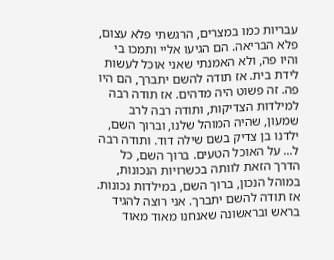עבריות כמו במצרים, הרגשתי פלא עצום, פלא הבריאה. הם הגיעו אליי ותמכו בי והיו פה, ולא האמנתי שאני אוכל לעשות לידת בית. אז תודה להשם יתברך, הם היו פה. זה פשוט היה מדהים. אז תודה רבה למילדות הצדיקות, ותודה רבה לרב שמעון, שהיה המוהל שלנו, וברוך השם, ילדנו בן צדיק בשם שילה דוד. ותודה רבה ל... על האוכל הטעים. ברוך השם, כל הדרך הזאת לוותה בכשרויות הנכונות, במוהל הנכון, ברוך השם, במילדות נכונות. אז תודה להשם יתברך. אני רוצה להגיד בראש ובראשונה שאנחנו מאוד מאוד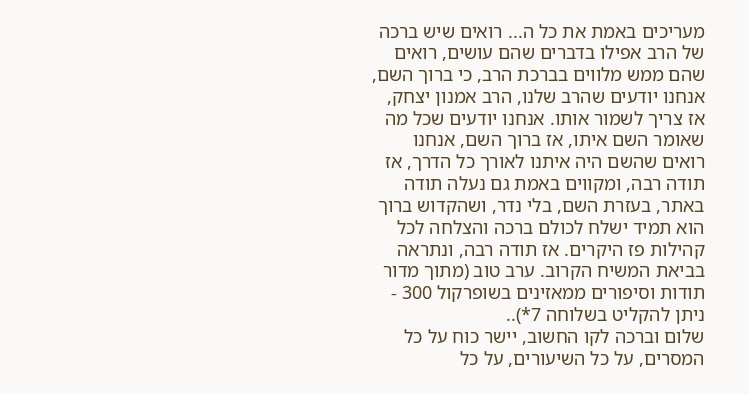מעריכים באמת את כל ה... רואים שיש ברכה של הרב אפילו בדברים שהם עושים, רואים שהם ממש מלווים בברכת הרב, כי ברוך השם, אנחנו יודעים שהרב שלנו, הרב אמנון יצחק, אז צריך לשמור אותו. אנחנו יודעים שכל מה שאומר השם איתו, אז ברוך השם, אנחנו רואים שהשם היה איתנו לאורך כל הדרך, אז תודה רבה, ומקווים באמת גם נעלה תודה באתר, בעזרת השם, בלי נדר, ושהקדוש ברוך הוא תמיד ישלח לכולם ברכה והצלחה לכל קהילות פז היקרים. אז תודה רבה, ונתראה בביאת המשיח הקרוב. ערב טוב (מתוך מדור תודות וסיפורים ממאזינים בשופרקול 300 - ניתן להקליט בשלוחה 7*)..
שלום וברכה לקו החשוב, יישר כוח על כל המסרים, על כל השיעורים, על כל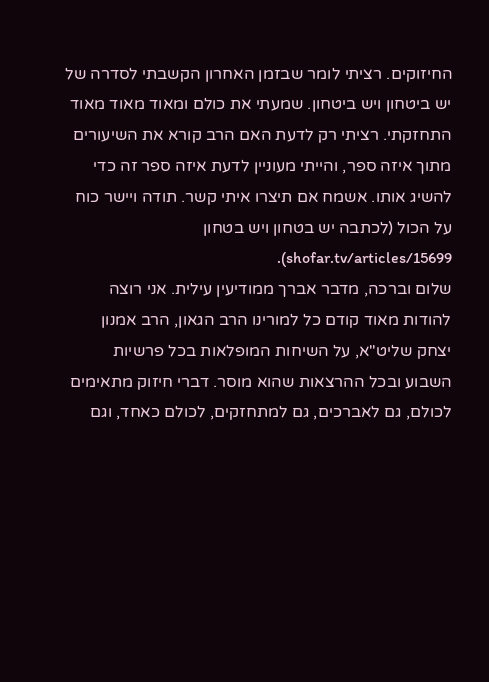החיזוקים. רציתי לומר שבזמן האחרון הקשבתי לסדרה של יש ביטחון ויש ביטחון. שמעתי את כולם ומאוד מאוד מאוד התחזקתי. רציתי רק לדעת האם הרב קורא את השיעורים מתוך איזה ספר, והייתי מעוניין לדעת איזה ספר זה כדי להשיג אותו. אשמח אם תיצרו איתי קשר. תודה ויישר כוח על הכול (לכתבה יש בטחון ויש בטחון shofar.tv/articles/15699).
שלום וברכה, מדבר אברך ממודיעין עילית. אני רוצה להודות מאוד קודם כל למורינו הרב הגאון, הרב אמנון יצחק שליט"א, על השיחות המופלאות בכל פרשיות השבוע ובכל ההרצאות שהוא מוסר. דברי חיזוק מתאימים לכולם, גם לאברכים, גם למתחזקים, לכולם כאחד, וגם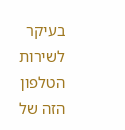בעיקר לשירות הטלפון הזה של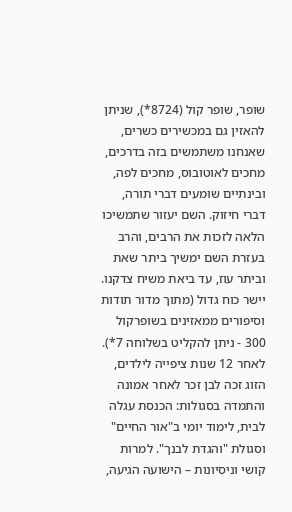שופר, שופר קול (8724*), שניתן להאזין גם במכשירים כשרים, שאנחנו משתמשים בזה בדרכים, מחכים לאוטובוס, מחכים לפה, ובינתיים שומעים דברי תורה, דברי חיזוק. השם יעזור שתמשיכו הלאה לזכות את הרבים, והרב בעזרת השם ימשיך ביתר שאת וביתר עוז, עד ביאת משיח צדקנו. יישר כוח גדול (מתוך מדור תודות וסיפורים ממאזינים בשופרקול 300 - ניתן להקליט בשלוחה 7*).
לאחר 12 שנות ציפייה לילדים, הזוג זכה לבן זכר לאחר אמונה והתמדה בסגולות: הכנסת עגלה לבית, לימוד יומי ב"אור החיים" וסגולת "והגדת לבנך". למרות קושי וניסיונות – הישועה הגיעה,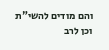והם מודים להשי"ת וכן לרב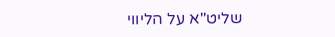שליט"א על הליווי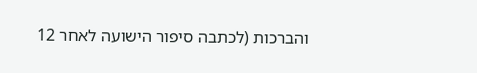והברכות (לכתבה סיפור הישועה לאחר 12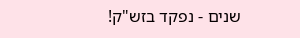שנים - נפקד בזש"ק!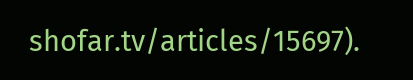shofar.tv/articles/15697).